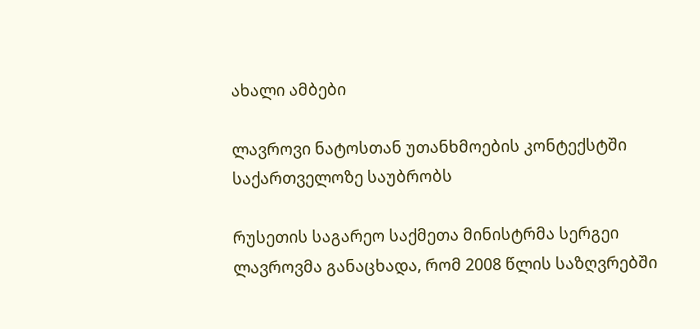ახალი ამბები

ლავროვი ნატოსთან უთანხმოების კონტექსტში საქართველოზე საუბრობს

რუსეთის საგარეო საქმეთა მინისტრმა სერგეი ლავროვმა განაცხადა, რომ 2008 წლის საზღვრებში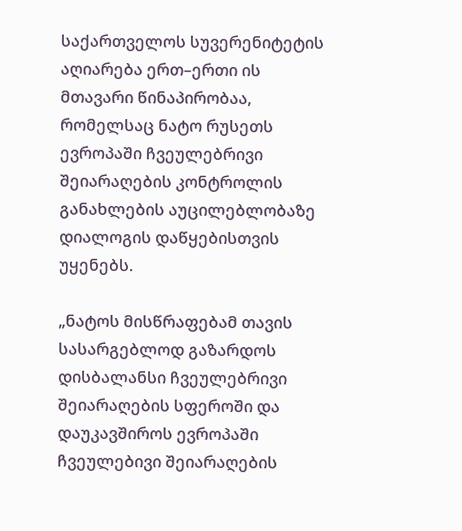საქართველოს სუვერენიტეტის აღიარება ერთ–ერთი ის მთავარი წინაპირობაა, რომელსაც ნატო რუსეთს ევროპაში ჩვეულებრივი შეიარაღების კონტროლის განახლების აუცილებლობაზე დიალოგის დაწყებისთვის უყენებს.

„ნატოს მისწრაფებამ თავის სასარგებლოდ გაზარდოს დისბალანსი ჩვეულებრივი შეიარაღების სფეროში და დაუკავშიროს ევროპაში ჩვეულებივი შეიარაღების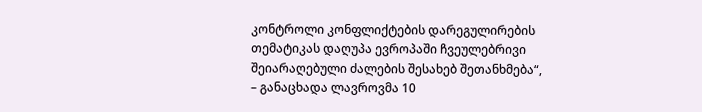კონტროლი კონფლიქტების დარეგულირების თემატიკას დაღუპა ევროპაში ჩვეულებრივი შეიარაღებული ძალების შესახებ შეთანხმება“, – განაცხადა ლავროვმა 10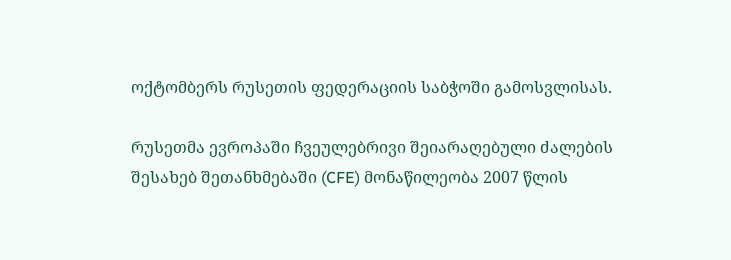ოქტომბერს რუსეთის ფედერაციის საბჭოში გამოსვლისას.

რუსეთმა ევროპაში ჩვეულებრივი შეიარაღებული ძალების შესახებ შეთანხმებაში (CFE) მონაწილეობა 2007 წლის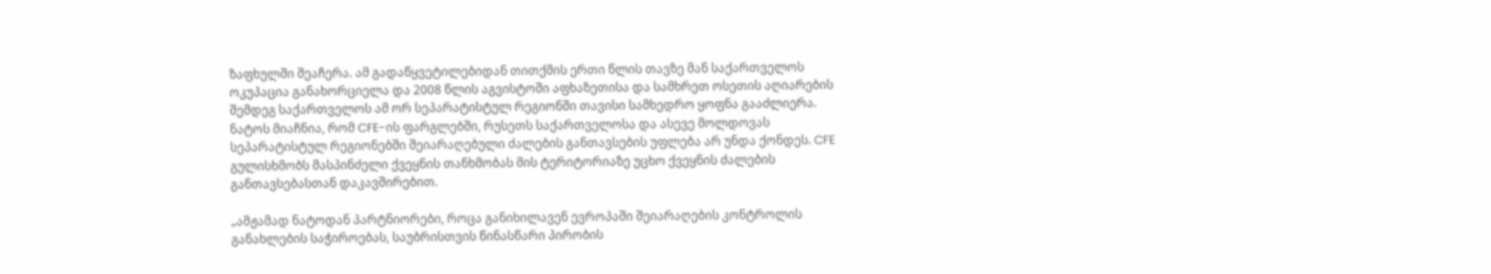ზაფხულში შეაჩერა. ამ გადაწყვეტილებიდან თითქმის ერთი წლის თავზე მან საქართველოს ოკუპაცია განახორციელა და 2008 წლის აგვისტოში აფხაზეთისა და სამხრეთ ოსეთის აღიარების შემდეგ საქართველოს ამ ორ სეპარატისტულ რეგიონში თავისი სამხედრო ყოფნა გააძლიერა. ნატოს მიაჩნია, რომ CFE-ის ფარგლებში, რუსეთს საქართველოსა და ასევე მოლდოვას სეპარატისტულ რეგიონებში შეიარაღებული ძალების განთავსების უფლება არ უნდა ქონდეს. CFE გულისხმობს მასპინძელი ქვეყნის თანხმობას მის ტერიტორიაზე უცხო ქვეყნის ძალების განთავსებასთან დაკავშირებით.

„ამჟამად ნატოდან პარტნიორები, როცა განიხილავენ ევროპაში შეიარაღების კონტროლის განახლების საჭიროებას, საუბრისთვის წინასწარი პირობის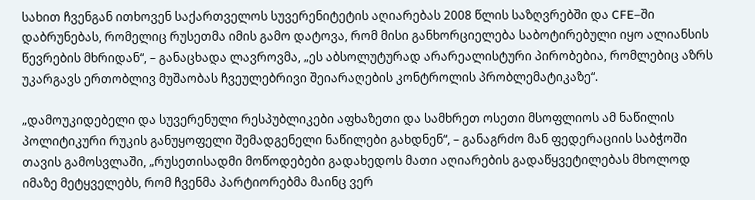სახით ჩვენგან ითხოვენ საქართველოს სუვერენიტეტის აღიარებას 2008 წლის საზღვრებში და CFE–ში დაბრუნებას, რომელიც რუსეთმა იმის გამო დატოვა, რომ მისი განხორციელება საბოტირებული იყო ალიანსის წევრების მხრიდან“, – განაცხადა ლავროვმა, „ეს აბსოლუტურად არარეალისტური პირობებია, რომლებიც აზრს უკარგავს ერთობლივ მუშაობას ჩვეულებრივი შეიარაღების კონტროლის პრობლემატიკაზე“.

„დამოუკიდებელი და სუვერენული რესპუბლიკები აფხაზეთი და სამხრეთ ოსეთი მსოფლიოს ამ ნაწილის პოლიტიკური რუკის განუყოფელი შემადგენელი ნაწილები გახდნენ“, – განაგრძო მან ფედერაციის საბჭოში თავის გამოსვლაში, „რუსეთისადმი მოწოდებები გადახედოს მათი აღიარების გადაწყვეტილებას მხოლოდ იმაზე მეტყველებს, რომ ჩვენმა პარტიორებმა მაინც ვერ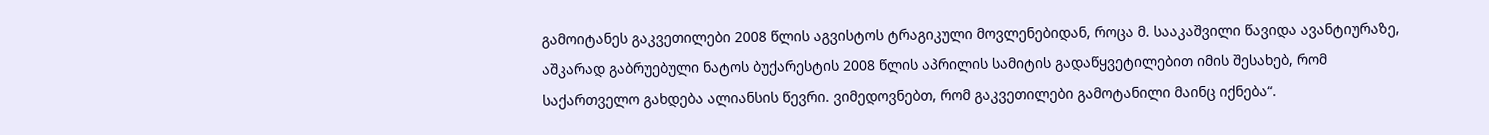გამოიტანეს გაკვეთილები 2008 წლის აგვისტოს ტრაგიკული მოვლენებიდან, როცა მ. სააკაშვილი წავიდა ავანტიურაზე, აშკარად გაბრუებული ნატოს ბუქარესტის 2008 წლის აპრილის სამიტის გადაწყვეტილებით იმის შესახებ, რომ საქართველო გახდება ალიანსის წევრი. ვიმედოვნებთ, რომ გაკვეთილები გამოტანილი მაინც იქნება“.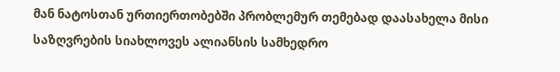მან ნატოსთან ურთიერთობებში პრობლემურ თემებად დაასახელა მისი საზღვრების სიახლოვეს ალიანსის სამხედრო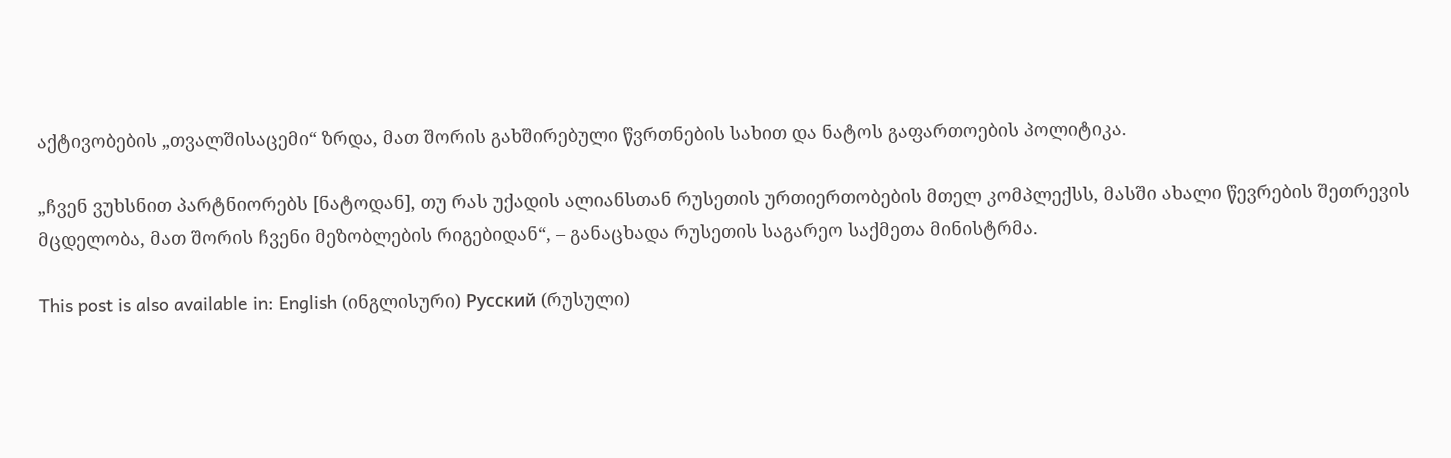აქტივობების „თვალშისაცემი“ ზრდა, მათ შორის გახშირებული წვრთნების სახით და ნატოს გაფართოების პოლიტიკა.

„ჩვენ ვუხსნით პარტნიორებს [ნატოდან], თუ რას უქადის ალიანსთან რუსეთის ურთიერთობების მთელ კომპლექსს, მასში ახალი წევრების შეთრევის მცდელობა, მათ შორის ჩვენი მეზობლების რიგებიდან“, – განაცხადა რუსეთის საგარეო საქმეთა მინისტრმა.

This post is also available in: English (ინგლისური) Русский (რუსული)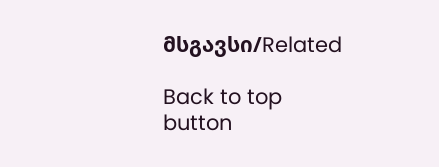მსგავსი/Related

Back to top button